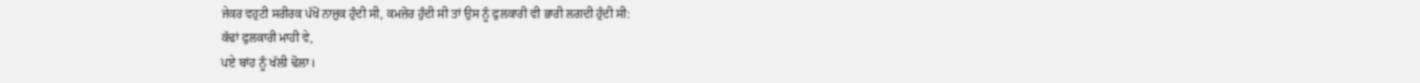ਜੇਕਰ ਵਹੁਟੀ ਸਰੀਰਕ ਪੱਖੋਂ ਨਾਜ਼ੁਕ ਹੁੰਦੀ ਸੀ, ਕਮਜ਼ੋਰ ਹੁੰਦੀ ਸੀ ਤਾਂ ਉਸ ਨੂੰ ਫੁਲਕਾਰੀ ਵੀ ਭਾਰੀ ਲਗਦੀ ਹੁੰਦੀ ਸੀ:
ਕੱਢਾਂ ਫੁਲਕਾਰੀ ਮਾਹੀ ਵੇ,
ਪਏ ਬਾਂਹ ਨੂੰ ਖੱਲੀ ਢੋਲਾ।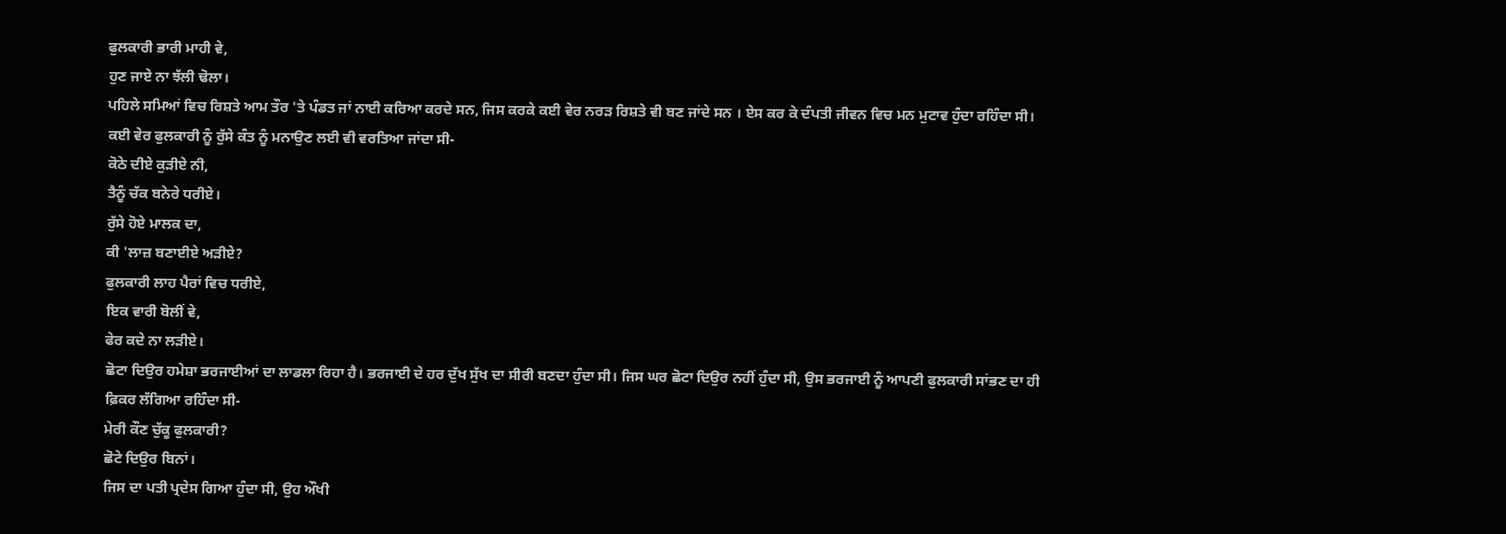ਫੁਲਕਾਰੀ ਭਾਰੀ ਮਾਹੀ ਵੇ,
ਹੁਣ ਜਾਏ ਨਾ ਝੱਲੀ ਢੋਲਾ।
ਪਹਿਲੇ ਸਮਿਆਂ ਵਿਚ ਰਿਸ਼ਤੇ ਆਮ ਤੌਰ 'ਤੇ ਪੰਡਤ ਜਾਂ ਨਾਈ ਕਰਿਆ ਕਰਦੇ ਸਨ, ਜਿਸ ਕਰਕੇ ਕਈ ਵੇਰ ਨਰੜ ਰਿਸ਼ਤੇ ਵੀ ਬਣ ਜਾਂਦੇ ਸਨ । ਏਸ ਕਰ ਕੇ ਦੰਪਤੀ ਜੀਵਨ ਵਿਚ ਮਨ ਮੁਟਾਵ ਹੁੰਦਾ ਰਹਿੰਦਾ ਸੀ। ਕਈ ਵੇਰ ਫੁਲਕਾਰੀ ਨੂੰ ਰੁੱਸੇ ਕੰਤ ਨੂੰ ਮਨਾਉਣ ਲਈ ਵੀ ਵਰਤਿਆ ਜਾਂਦਾ ਸੀ-
ਕੋਠੇ ਦੀਏ ਕੁੜੀਏ ਨੀ,
ਤੈਨੂੰ ਚੱਕ ਬਨੇਰੇ ਧਰੀਏ।
ਰੁੱਸੇ ਹੋਏ ਮਾਲਕ ਦਾ,
ਕੀ 'ਲਾਜ਼ ਬਣਾਈਏ ਅੜੀਏ?
ਫੁਲਕਾਰੀ ਲਾਹ ਪੈਰਾਂ ਵਿਚ ਧਰੀਏ,
ਇਕ ਵਾਰੀ ਬੋਲੀਂ ਵੇ,
ਫੇਰ ਕਦੇ ਨਾ ਲੜੀਏ।
ਛੋਟਾ ਦਿਉਰ ਹਮੇਸ਼ਾ ਭਰਜਾਈਆਂ ਦਾ ਲਾਡਲਾ ਰਿਹਾ ਹੈ। ਭਰਜਾਈ ਦੇ ਹਰ ਦੁੱਖ ਸੁੱਖ ਦਾ ਸੀਰੀ ਬਣਦਾ ਹੁੰਦਾ ਸੀ। ਜਿਸ ਘਰ ਛੋਟਾ ਦਿਉਰ ਨਹੀਂ ਹੁੰਦਾ ਸੀ, ਉਸ ਭਰਜਾਈ ਨੂੰ ਆਪਣੀ ਫੁਲਕਾਰੀ ਸਾਂਭਣ ਦਾ ਹੀ ਫ਼ਿਕਰ ਲੱਗਿਆ ਰਹਿੰਦਾ ਸੀ-
ਮੇਰੀ ਕੌਣ ਚੁੱਕੂ ਫੁਲਕਾਰੀ?
ਛੋਟੇ ਦਿਉਰ ਬਿਨਾਂ।
ਜਿਸ ਦਾ ਪਤੀ ਪ੍ਰਦੇਸ ਗਿਆ ਹੁੰਦਾ ਸੀ, ਉਹ ਔਖੀ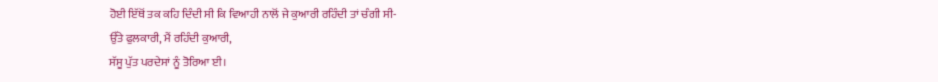ਹੋਈ ਇੱਥੋਂ ਤਕ ਕਹਿ ਦਿੰਦੀ ਸੀ ਕਿ ਵਿਆਹੀ ਨਾਲੋਂ ਜੇ ਕੁਆਰੀ ਰਹਿੰਦੀ ਤਾਂ ਚੰਗੀ ਸੀ-
ਉੱਤੇ ਫੁਲਕਾਰੀ, ਮੈਂ ਰਹਿੰਦੀ ਕੁਆਰੀ,
ਸੱਸੂ ਪੁੱਤ ਪਰਦੇਸਾਂ ਨੂੰ ਤੋਰਿਆ ਈ।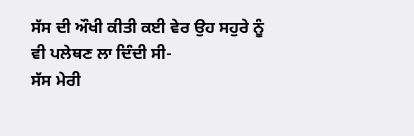ਸੱਸ ਦੀ ਔਖੀ ਕੀਤੀ ਕਈ ਵੇਰ ਉਹ ਸਹੁਰੇ ਨੂੰ ਵੀ ਪਲੇਥਣ ਲਾ ਦਿੰਦੀ ਸੀ-
ਸੱਸ ਮੇਰੀ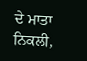ਦੇ ਮਾਤਾ ਨਿਕਲੀ,